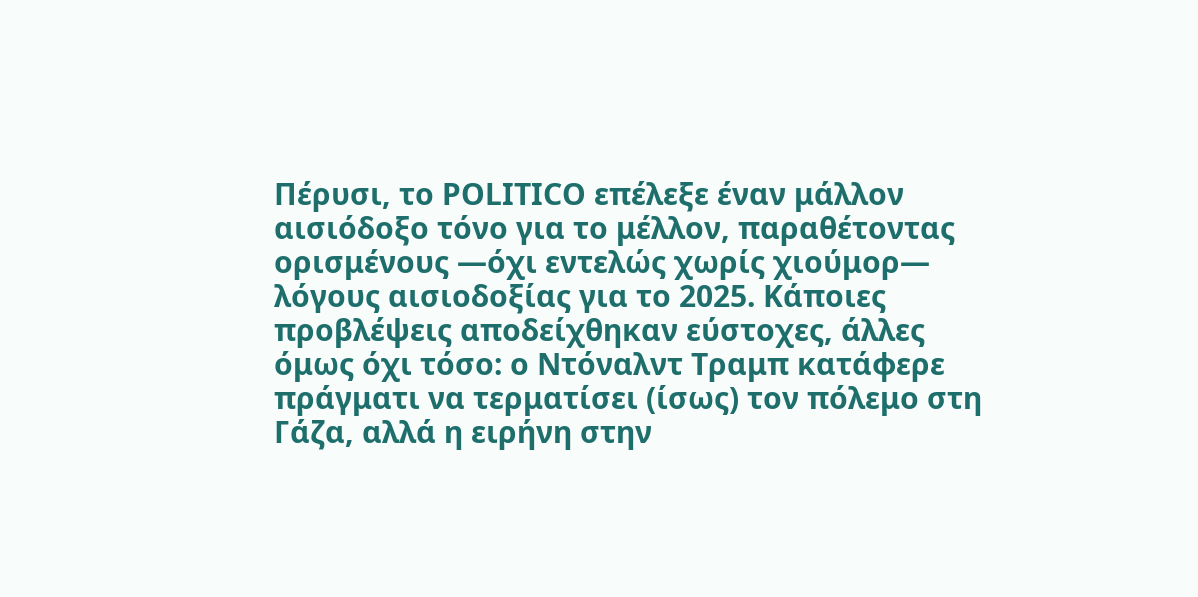Πέρυσι, το POLITICO επέλεξε έναν μάλλον αισιόδοξο τόνο για το μέλλον, παραθέτοντας ορισμένους —όχι εντελώς χωρίς χιούμορ— λόγους αισιοδοξίας για το 2025. Κάποιες προβλέψεις αποδείχθηκαν εύστοχες, άλλες όμως όχι τόσο: ο Ντόναλντ Τραμπ κατάφερε πράγματι να τερματίσει (ίσως) τον πόλεμο στη Γάζα, αλλά η ειρήνη στην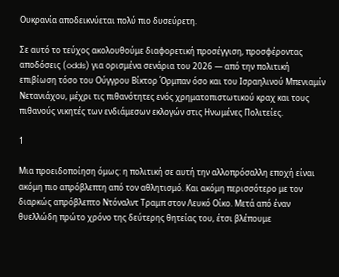Ουκρανία αποδεικνύεται πολύ πιο δυσεύρετη.

Σε αυτό το τεύχος ακολουθούμε διαφορετική προσέγγιση, προσφέροντας αποδόσεις (odds) για ορισμένα σενάρια του 2026 — από την πολιτική επιβίωση τόσο του Ούγγρου Βίκτορ Όρμπαν όσο και του Ισραηλινού Μπενιαμίν Νετανιάχου, μέχρι τις πιθανότητες ενός χρηματοπιστωτικού κραχ και τους πιθανούς νικητές των ενδιάμεσων εκλογών στις Ηνωμένες Πολιτείες.

1

Μια προειδοποίηση όμως: η πολιτική σε αυτή την αλλοπρόσαλλη εποχή είναι ακόμη πιο απρόβλεπτη από τον αθλητισμό. Και ακόμη περισσότερο με τον διαρκώς απρόβλεπτο Ντόναλντ Τραμπ στον Λευκό Οίκο. Μετά από έναν θυελλώδη πρώτο χρόνο της δεύτερης θητείας του, έτσι βλέπουμε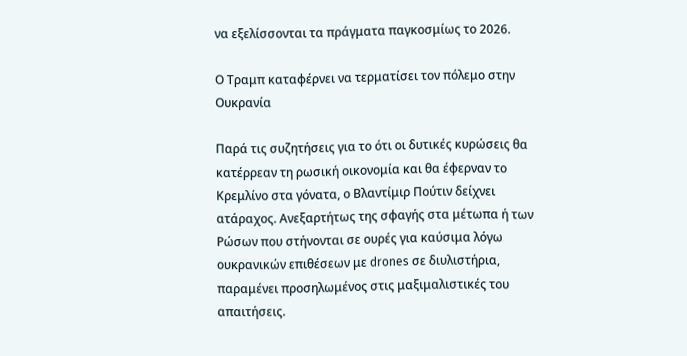να εξελίσσονται τα πράγματα παγκοσμίως το 2026.

Ο Τραμπ καταφέρνει να τερματίσει τον πόλεμο στην Ουκρανία

Παρά τις συζητήσεις για το ότι οι δυτικές κυρώσεις θα κατέρρεαν τη ρωσική οικονομία και θα έφερναν το Κρεμλίνο στα γόνατα, ο Βλαντίμιρ Πούτιν δείχνει ατάραχος. Ανεξαρτήτως της σφαγής στα μέτωπα ή των Ρώσων που στήνονται σε ουρές για καύσιμα λόγω ουκρανικών επιθέσεων με drones σε διυλιστήρια, παραμένει προσηλωμένος στις μαξιμαλιστικές του απαιτήσεις.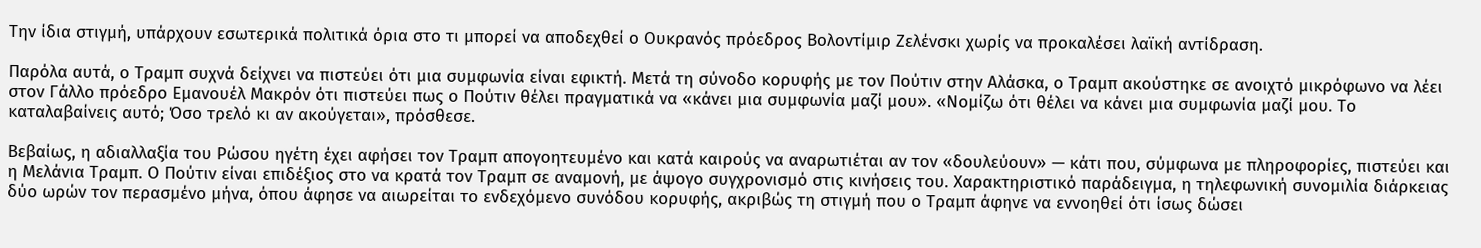Την ίδια στιγμή, υπάρχουν εσωτερικά πολιτικά όρια στο τι μπορεί να αποδεχθεί ο Ουκρανός πρόεδρος Βολοντίμιρ Ζελένσκι χωρίς να προκαλέσει λαϊκή αντίδραση.

Παρόλα αυτά, ο Τραμπ συχνά δείχνει να πιστεύει ότι μια συμφωνία είναι εφικτή. Μετά τη σύνοδο κορυφής με τον Πούτιν στην Αλάσκα, ο Τραμπ ακούστηκε σε ανοιχτό μικρόφωνο να λέει στον Γάλλο πρόεδρο Εμανουέλ Μακρόν ότι πιστεύει πως ο Πούτιν θέλει πραγματικά να «κάνει μια συμφωνία μαζί μου». «Νομίζω ότι θέλει να κάνει μια συμφωνία μαζί μου. Το καταλαβαίνεις αυτό; Όσο τρελό κι αν ακούγεται», πρόσθεσε.

Βεβαίως, η αδιαλλαξία του Ρώσου ηγέτη έχει αφήσει τον Τραμπ απογοητευμένο και κατά καιρούς να αναρωτιέται αν τον «δουλεύουν» — κάτι που, σύμφωνα με πληροφορίες, πιστεύει και η Μελάνια Τραμπ. Ο Πούτιν είναι επιδέξιος στο να κρατά τον Τραμπ σε αναμονή, με άψογο συγχρονισμό στις κινήσεις του. Χαρακτηριστικό παράδειγμα, η τηλεφωνική συνομιλία διάρκειας δύο ωρών τον περασμένο μήνα, όπου άφησε να αιωρείται το ενδεχόμενο συνόδου κορυφής, ακριβώς τη στιγμή που ο Τραμπ άφηνε να εννοηθεί ότι ίσως δώσει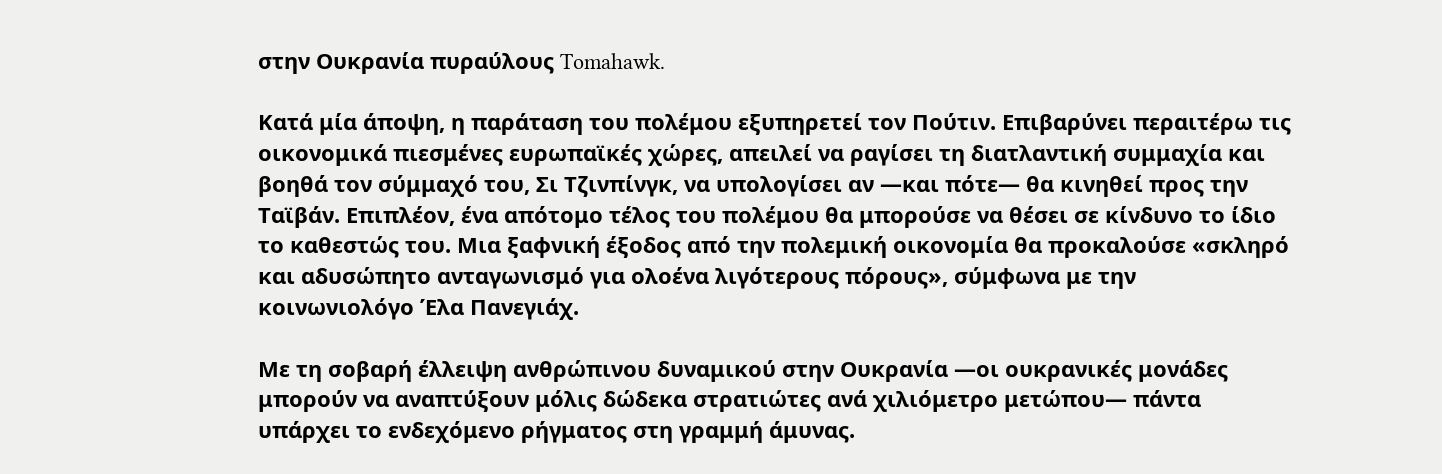στην Ουκρανία πυραύλους Tomahawk.

Κατά μία άποψη, η παράταση του πολέμου εξυπηρετεί τον Πούτιν. Επιβαρύνει περαιτέρω τις οικονομικά πιεσμένες ευρωπαϊκές χώρες, απειλεί να ραγίσει τη διατλαντική συμμαχία και βοηθά τον σύμμαχό του, Σι Τζινπίνγκ, να υπολογίσει αν —και πότε— θα κινηθεί προς την Ταϊβάν. Επιπλέον, ένα απότομο τέλος του πολέμου θα μπορούσε να θέσει σε κίνδυνο το ίδιο το καθεστώς του. Μια ξαφνική έξοδος από την πολεμική οικονομία θα προκαλούσε «σκληρό και αδυσώπητο ανταγωνισμό για ολοένα λιγότερους πόρους», σύμφωνα με την κοινωνιολόγο Έλα Πανεγιάχ.

Με τη σοβαρή έλλειψη ανθρώπινου δυναμικού στην Ουκρανία —οι ουκρανικές μονάδες μπορούν να αναπτύξουν μόλις δώδεκα στρατιώτες ανά χιλιόμετρο μετώπου— πάντα υπάρχει το ενδεχόμενο ρήγματος στη γραμμή άμυνας.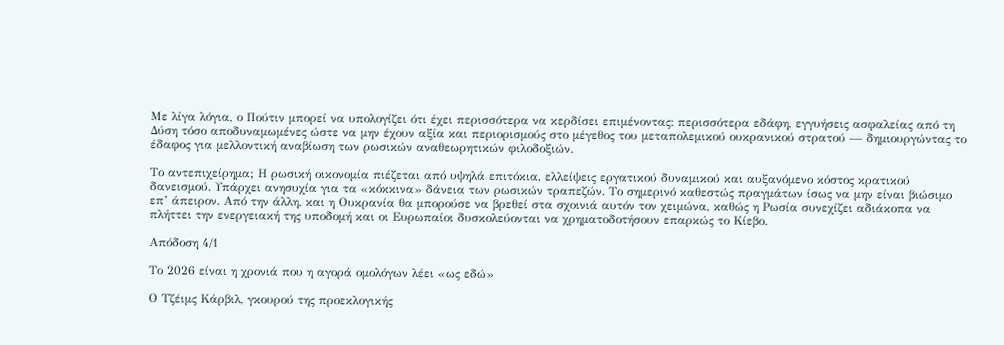Με λίγα λόγια, ο Πούτιν μπορεί να υπολογίζει ότι έχει περισσότερα να κερδίσει επιμένοντας: περισσότερα εδάφη, εγγυήσεις ασφαλείας από τη Δύση τόσο αποδυναμωμένες ώστε να μην έχουν αξία και περιορισμούς στο μέγεθος του μεταπολεμικού ουκρανικού στρατού — δημιουργώντας το έδαφος για μελλοντική αναβίωση των ρωσικών αναθεωρητικών φιλοδοξιών.

Το αντεπιχείρημα; Η ρωσική οικονομία πιέζεται από υψηλά επιτόκια, ελλείψεις εργατικού δυναμικού και αυξανόμενο κόστος κρατικού δανεισμού. Υπάρχει ανησυχία για τα «κόκκινα» δάνεια των ρωσικών τραπεζών. Το σημερινό καθεστώς πραγμάτων ίσως να μην είναι βιώσιμο επ’ άπειρον. Από την άλλη, και η Ουκρανία θα μπορούσε να βρεθεί στα σχοινιά αυτόν τον χειμώνα, καθώς η Ρωσία συνεχίζει αδιάκοπα να πλήττει την ενεργειακή της υποδομή και οι Ευρωπαίοι δυσκολεύονται να χρηματοδοτήσουν επαρκώς το Κίεβο.

Απόδοση 4/1

Το 2026 είναι η χρονιά που η αγορά ομολόγων λέει «ως εδώ»

Ο Τζέιμς Κάρβιλ, γκουρού της προεκλογικής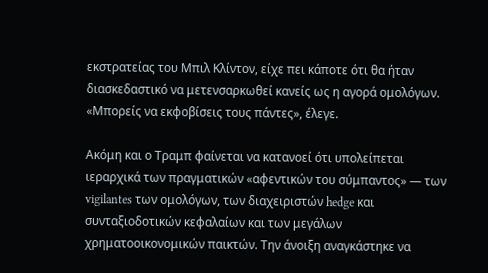εκστρατείας του Μπιλ Κλίντον, είχε πει κάποτε ότι θα ήταν διασκεδαστικό να μετενσαρκωθεί κανείς ως η αγορά ομολόγων. «Μπορείς να εκφοβίσεις τους πάντες», έλεγε.

Ακόμη και ο Τραμπ φαίνεται να κατανοεί ότι υπολείπεται ιεραρχικά των πραγματικών «αφεντικών του σύμπαντος» — των vigilantes των ομολόγων, των διαχειριστών hedge και συνταξιοδοτικών κεφαλαίων και των μεγάλων χρηματοοικονομικών παικτών. Την άνοιξη αναγκάστηκε να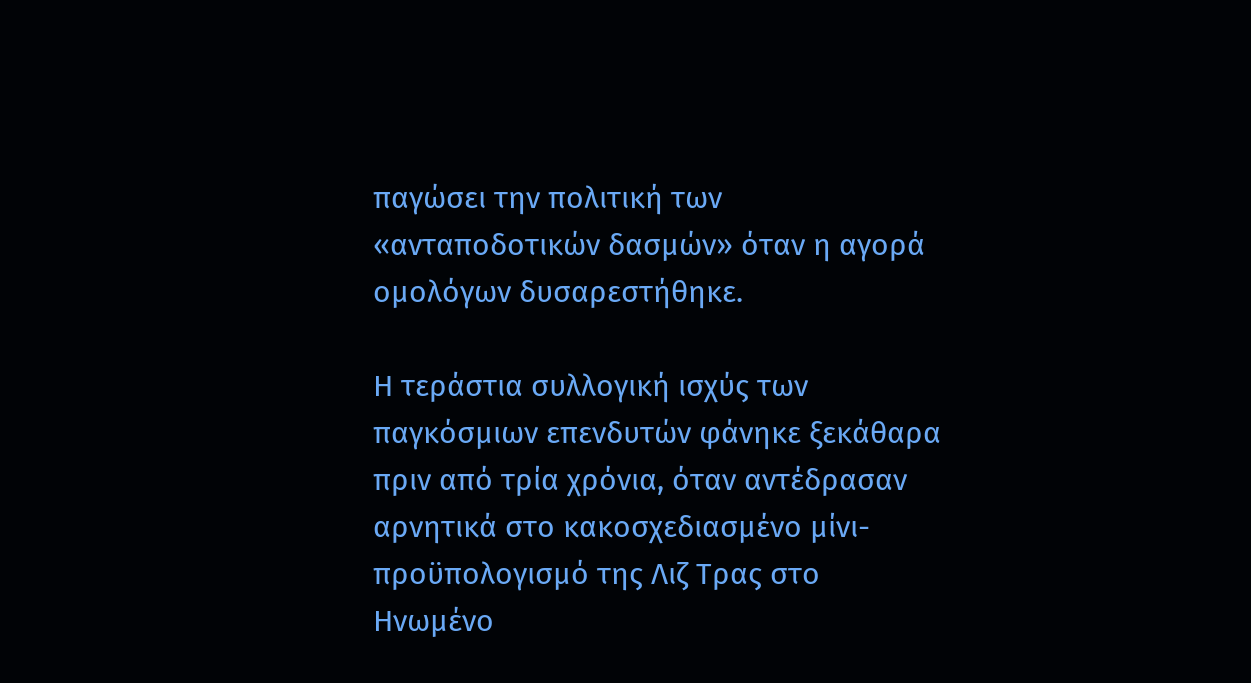παγώσει την πολιτική των «ανταποδοτικών δασμών» όταν η αγορά ομολόγων δυσαρεστήθηκε.

Η τεράστια συλλογική ισχύς των παγκόσμιων επενδυτών φάνηκε ξεκάθαρα πριν από τρία χρόνια, όταν αντέδρασαν αρνητικά στο κακοσχεδιασμένο μίνι-προϋπολογισμό της Λιζ Τρας στο Ηνωμένο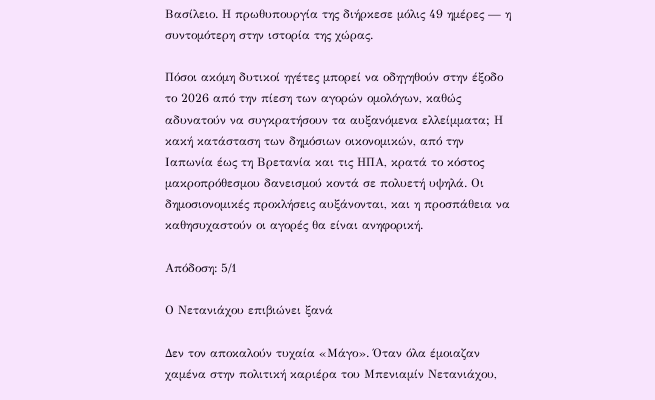Βασίλειο. Η πρωθυπουργία της διήρκεσε μόλις 49 ημέρες — η συντομότερη στην ιστορία της χώρας.

Πόσοι ακόμη δυτικοί ηγέτες μπορεί να οδηγηθούν στην έξοδο το 2026 από την πίεση των αγορών ομολόγων, καθώς αδυνατούν να συγκρατήσουν τα αυξανόμενα ελλείμματα; Η κακή κατάσταση των δημόσιων οικονομικών, από την Ιαπωνία έως τη Βρετανία και τις ΗΠΑ, κρατά το κόστος μακροπρόθεσμου δανεισμού κοντά σε πολυετή υψηλά. Οι δημοσιονομικές προκλήσεις αυξάνονται, και η προσπάθεια να καθησυχαστούν οι αγορές θα είναι ανηφορική.

Απόδοση: 5/1

Ο Νετανιάχου επιβιώνει ξανά

Δεν τον αποκαλούν τυχαία «Μάγο». Όταν όλα έμοιαζαν χαμένα στην πολιτική καριέρα του Μπενιαμίν Νετανιάχου,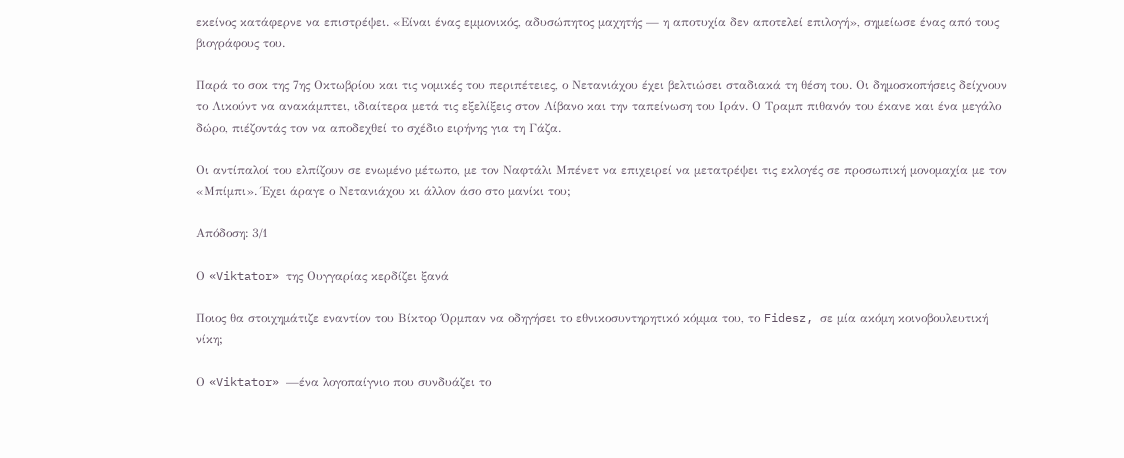εκείνος κατάφερνε να επιστρέψει. «Είναι ένας εμμονικός, αδυσώπητος μαχητής — η αποτυχία δεν αποτελεί επιλογή», σημείωσε ένας από τους βιογράφους του.

Παρά το σοκ της 7ης Οκτωβρίου και τις νομικές του περιπέτειες, ο Νετανιάχου έχει βελτιώσει σταδιακά τη θέση του. Οι δημοσκοπήσεις δείχνουν το Λικούντ να ανακάμπτει, ιδιαίτερα μετά τις εξελίξεις στον Λίβανο και την ταπείνωση του Ιράν. Ο Τραμπ πιθανόν του έκανε και ένα μεγάλο δώρο, πιέζοντάς τον να αποδεχθεί το σχέδιο ειρήνης για τη Γάζα.

Οι αντίπαλοί του ελπίζουν σε ενωμένο μέτωπο, με τον Ναφτάλι Μπένετ να επιχειρεί να μετατρέψει τις εκλογές σε προσωπική μονομαχία με τον «Μπίμπι». Έχει άραγε ο Νετανιάχου κι άλλον άσο στο μανίκι του;

Απόδοση: 3/1

Ο «Viktator» της Ουγγαρίας κερδίζει ξανά

Ποιος θα στοιχημάτιζε εναντίον του Βίκτορ Όρμπαν να οδηγήσει το εθνικοσυντηρητικό κόμμα του, το Fidesz, σε μία ακόμη κοινοβουλευτική νίκη;

Ο «Viktator» —ένα λογοπαίγνιο που συνδυάζει το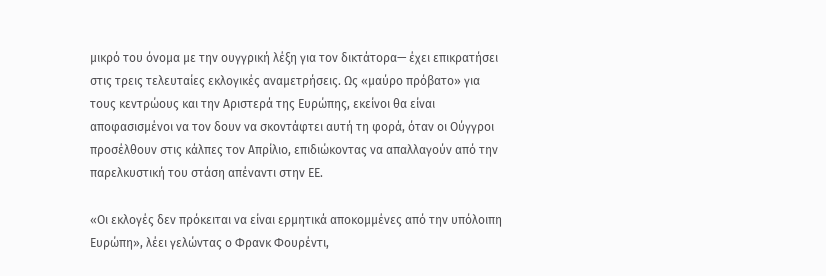μικρό του όνομα με την ουγγρική λέξη για τον δικτάτορα— έχει επικρατήσει στις τρεις τελευταίες εκλογικές αναμετρήσεις. Ως «μαύρο πρόβατο» για τους κεντρώους και την Αριστερά της Ευρώπης, εκείνοι θα είναι αποφασισμένοι να τον δουν να σκοντάφτει αυτή τη φορά, όταν οι Ούγγροι προσέλθουν στις κάλπες τον Απρίλιο, επιδιώκοντας να απαλλαγούν από την παρελκυστική του στάση απέναντι στην ΕΕ.

«Οι εκλογές δεν πρόκειται να είναι ερμητικά αποκομμένες από την υπόλοιπη Ευρώπη», λέει γελώντας ο Φρανκ Φουρέντι,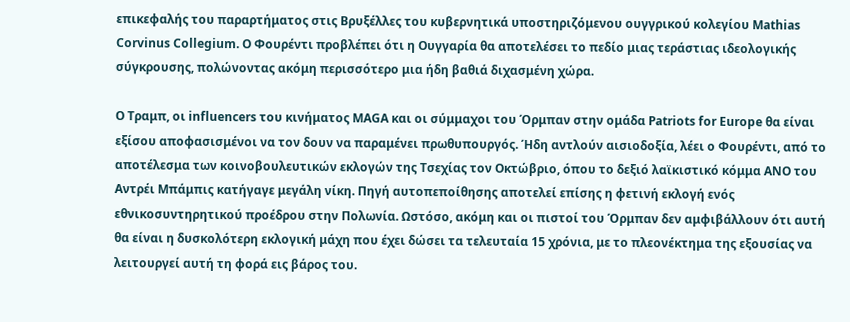επικεφαλής του παραρτήματος στις Βρυξέλλες του κυβερνητικά υποστηριζόμενου ουγγρικού κολεγίου Mathias Corvinus Collegium. Ο Φουρέντι προβλέπει ότι η Ουγγαρία θα αποτελέσει το πεδίο μιας τεράστιας ιδεολογικής σύγκρουσης, πολώνοντας ακόμη περισσότερο μια ήδη βαθιά διχασμένη χώρα.

Ο Τραμπ, οι influencers του κινήματος MAGA και οι σύμμαχοι του Όρμπαν στην ομάδα Patriots for Europe θα είναι εξίσου αποφασισμένοι να τον δουν να παραμένει πρωθυπουργός. Ήδη αντλούν αισιοδοξία, λέει ο Φουρέντι, από το αποτέλεσμα των κοινοβουλευτικών εκλογών της Τσεχίας τον Οκτώβριο, όπου το δεξιό λαϊκιστικό κόμμα ANO του Αντρέι Μπάμπις κατήγαγε μεγάλη νίκη. Πηγή αυτοπεποίθησης αποτελεί επίσης η φετινή εκλογή ενός εθνικοσυντηρητικού προέδρου στην Πολωνία. Ωστόσο, ακόμη και οι πιστοί του Όρμπαν δεν αμφιβάλλουν ότι αυτή θα είναι η δυσκολότερη εκλογική μάχη που έχει δώσει τα τελευταία 15 χρόνια, με το πλεονέκτημα της εξουσίας να λειτουργεί αυτή τη φορά εις βάρος του.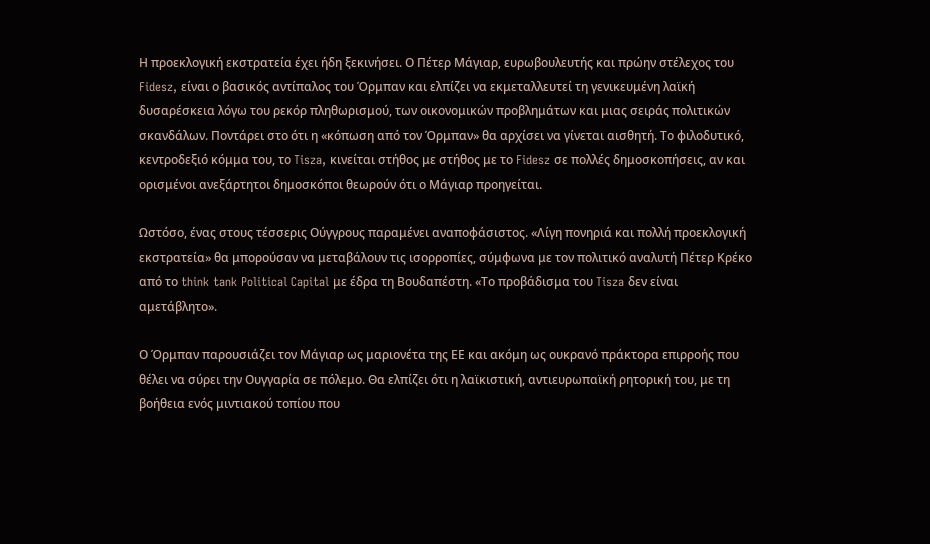Η προεκλογική εκστρατεία έχει ήδη ξεκινήσει. Ο Πέτερ Μάγιαρ, ευρωβουλευτής και πρώην στέλεχος του Fidesz, είναι ο βασικός αντίπαλος του Όρμπαν και ελπίζει να εκμεταλλευτεί τη γενικευμένη λαϊκή δυσαρέσκεια λόγω του ρεκόρ πληθωρισμού, των οικονομικών προβλημάτων και μιας σειράς πολιτικών σκανδάλων. Ποντάρει στο ότι η «κόπωση από τον Όρμπαν» θα αρχίσει να γίνεται αισθητή. Το φιλοδυτικό, κεντροδεξιό κόμμα του, το Tisza, κινείται στήθος με στήθος με το Fidesz σε πολλές δημοσκοπήσεις, αν και ορισμένοι ανεξάρτητοι δημοσκόποι θεωρούν ότι ο Μάγιαρ προηγείται.

Ωστόσο, ένας στους τέσσερις Ούγγρους παραμένει αναποφάσιστος. «Λίγη πονηριά και πολλή προεκλογική εκστρατεία» θα μπορούσαν να μεταβάλουν τις ισορροπίες, σύμφωνα με τον πολιτικό αναλυτή Πέτερ Κρέκο από το think tank Political Capital με έδρα τη Βουδαπέστη. «Το προβάδισμα του Tisza δεν είναι αμετάβλητο».

Ο Όρμπαν παρουσιάζει τον Μάγιαρ ως μαριονέτα της ΕΕ και ακόμη ως ουκρανό πράκτορα επιρροής που θέλει να σύρει την Ουγγαρία σε πόλεμο. Θα ελπίζει ότι η λαϊκιστική, αντιευρωπαϊκή ρητορική του, με τη βοήθεια ενός μιντιακού τοπίου που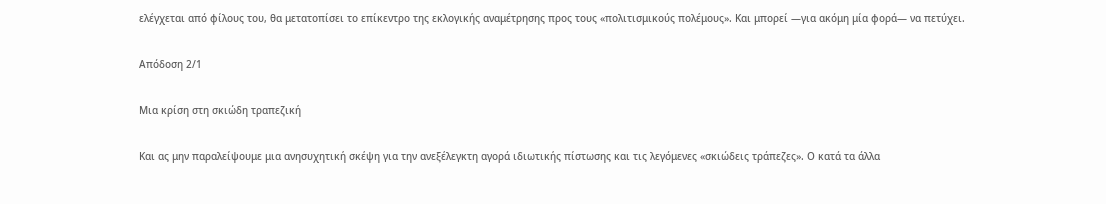ελέγχεται από φίλους του, θα μετατοπίσει το επίκεντρο της εκλογικής αναμέτρησης προς τους «πολιτισμικούς πολέμους». Και μπορεί —για ακόμη μία φορά— να πετύχει.

Απόδοση 2/1

Μια κρίση στη σκιώδη τραπεζική

Και ας μην παραλείψουμε μια ανησυχητική σκέψη για την ανεξέλεγκτη αγορά ιδιωτικής πίστωσης και τις λεγόμενες «σκιώδεις τράπεζες». Ο κατά τα άλλα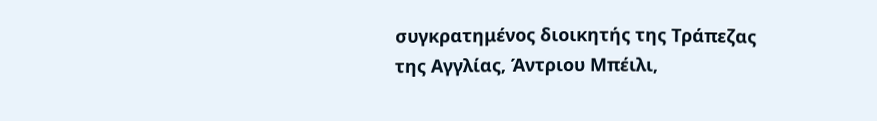συγκρατημένος διοικητής της Τράπεζας της Αγγλίας, Άντριου Μπέιλι,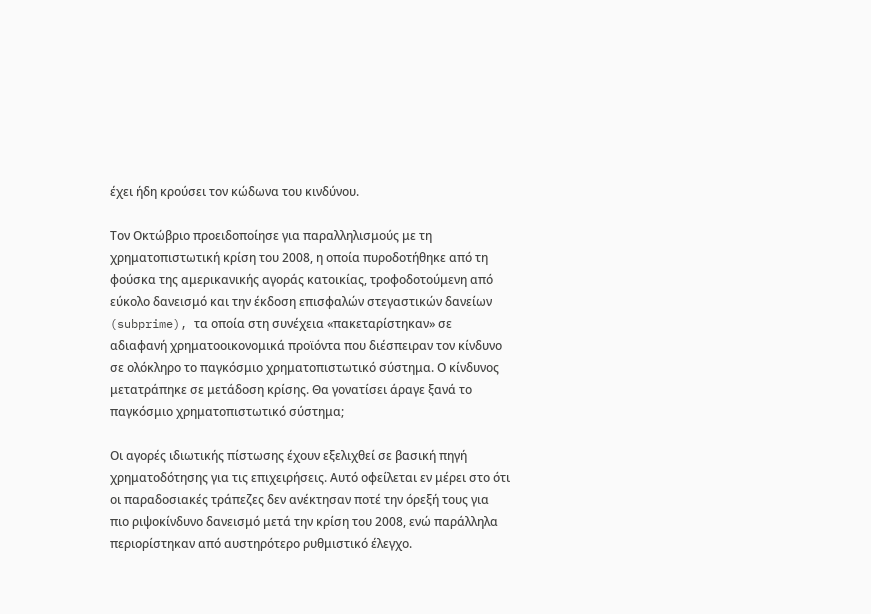έχει ήδη κρούσει τον κώδωνα του κινδύνου.

Τον Οκτώβριο προειδοποίησε για παραλληλισμούς με τη χρηματοπιστωτική κρίση του 2008, η οποία πυροδοτήθηκε από τη φούσκα της αμερικανικής αγοράς κατοικίας, τροφοδοτούμενη από εύκολο δανεισμό και την έκδοση επισφαλών στεγαστικών δανείων (subprime), τα οποία στη συνέχεια «πακεταρίστηκαν» σε αδιαφανή χρηματοοικονομικά προϊόντα που διέσπειραν τον κίνδυνο σε ολόκληρο το παγκόσμιο χρηματοπιστωτικό σύστημα. Ο κίνδυνος μετατράπηκε σε μετάδοση κρίσης. Θα γονατίσει άραγε ξανά το παγκόσμιο χρηματοπιστωτικό σύστημα;

Οι αγορές ιδιωτικής πίστωσης έχουν εξελιχθεί σε βασική πηγή χρηματοδότησης για τις επιχειρήσεις. Αυτό οφείλεται εν μέρει στο ότι οι παραδοσιακές τράπεζες δεν ανέκτησαν ποτέ την όρεξή τους για πιο ριψοκίνδυνο δανεισμό μετά την κρίση του 2008, ενώ παράλληλα περιορίστηκαν από αυστηρότερο ρυθμιστικό έλεγχο.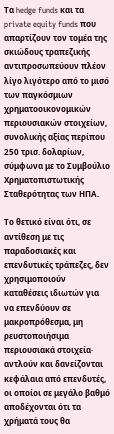Τα hedge funds και τα private equity funds που απαρτίζουν τον τομέα της σκιώδους τραπεζικής αντιπροσωπεύουν πλέον λίγο λιγότερο από το μισό των παγκόσμιων χρηματοοικονομικών περιουσιακών στοιχείων, συνολικής αξίας περίπου 250 τρισ. δολαρίων, σύμφωνα με το Συμβούλιο Χρηματοπιστωτικής Σταθερότητας των ΗΠΑ.

Το θετικό είναι ότι, σε αντίθεση με τις παραδοσιακές και επενδυτικές τράπεζες, δεν χρησιμοποιούν καταθέσεις ιδιωτών για να επενδύουν σε μακροπρόθεσμα, μη ρευστοποιήσιμα περιουσιακά στοιχεία· αντλούν και δανείζονται κεφάλαια από επενδυτές, οι οποίοι σε μεγάλο βαθμό αποδέχονται ότι τα χρήματά τους θα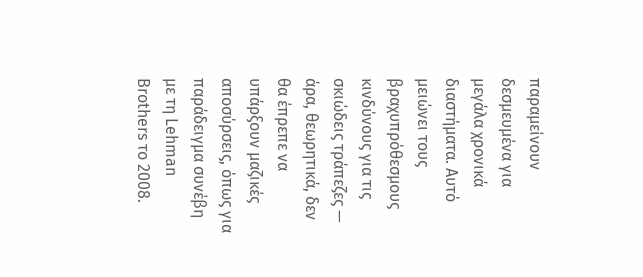παραμείνουν δεσμευμένα για μεγάλα χρονικά διαστήματα. Αυτό μειώνει τους βραχυπρόθεσμους κινδύνους για τις σκιώδεις τράπεζες — άρα, θεωρητικά, δεν θα έπρεπε να υπάρξουν μαζικές αποσύρσεις, όπως για παράδειγμα συνέβη με τη Lehman Brothers το 2008.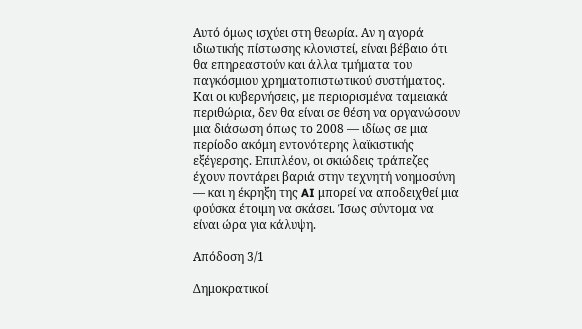Αυτό όμως ισχύει στη θεωρία. Αν η αγορά ιδιωτικής πίστωσης κλονιστεί, είναι βέβαιο ότι θα επηρεαστούν και άλλα τμήματα του παγκόσμιου χρηματοπιστωτικού συστήματος. Και οι κυβερνήσεις, με περιορισμένα ταμειακά περιθώρια, δεν θα είναι σε θέση να οργανώσουν μια διάσωση όπως το 2008 — ιδίως σε μια περίοδο ακόμη εντονότερης λαϊκιστικής εξέγερσης. Επιπλέον, οι σκιώδεις τράπεζες έχουν ποντάρει βαριά στην τεχνητή νοημοσύνη — και η έκρηξη της AI μπορεί να αποδειχθεί μια φούσκα έτοιμη να σκάσει. Ίσως σύντομα να είναι ώρα για κάλυψη.

Απόδοση 3/1

Δημοκρατικοί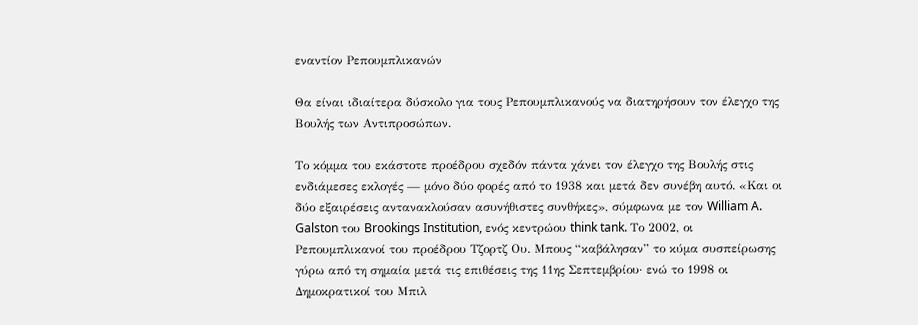εναντίον Ρεπουμπλικανών

Θα είναι ιδιαίτερα δύσκολο για τους Ρεπουμπλικανούς να διατηρήσουν τον έλεγχο της Βουλής των Αντιπροσώπων.

Το κόμμα του εκάστοτε προέδρου σχεδόν πάντα χάνει τον έλεγχο της Βουλής στις ενδιάμεσες εκλογές — μόνο δύο φορές από το 1938 και μετά δεν συνέβη αυτό. «Και οι δύο εξαιρέσεις αντανακλούσαν ασυνήθιστες συνθήκες», σύμφωνα με τον William A. Galston του Brookings Institution, ενός κεντρώου think tank. Το 2002, οι Ρεπουμπλικανοί του προέδρου Τζορτζ Ου. Μπους “καβάλησαν” το κύμα συσπείρωσης γύρω από τη σημαία μετά τις επιθέσεις της 11ης Σεπτεμβρίου· ενώ το 1998 οι Δημοκρατικοί του Μπιλ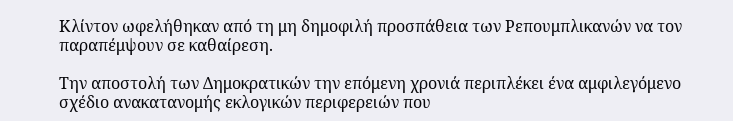Κλίντον ωφελήθηκαν από τη μη δημοφιλή προσπάθεια των Ρεπουμπλικανών να τον παραπέμψουν σε καθαίρεση.

Την αποστολή των Δημοκρατικών την επόμενη χρονιά περιπλέκει ένα αμφιλεγόμενο σχέδιο ανακατανομής εκλογικών περιφερειών που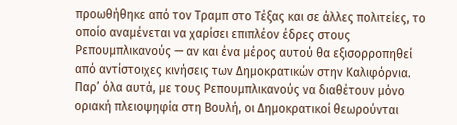προωθήθηκε από τον Τραμπ στο Τέξας και σε άλλες πολιτείες, το οποίο αναμένεται να χαρίσει επιπλέον έδρες στους Ρεπουμπλικανούς — αν και ένα μέρος αυτού θα εξισορροπηθεί από αντίστοιχες κινήσεις των Δημοκρατικών στην Καλιφόρνια. Παρ’ όλα αυτά, με τους Ρεπουμπλικανούς να διαθέτουν μόνο οριακή πλειοψηφία στη Βουλή, οι Δημοκρατικοί θεωρούνται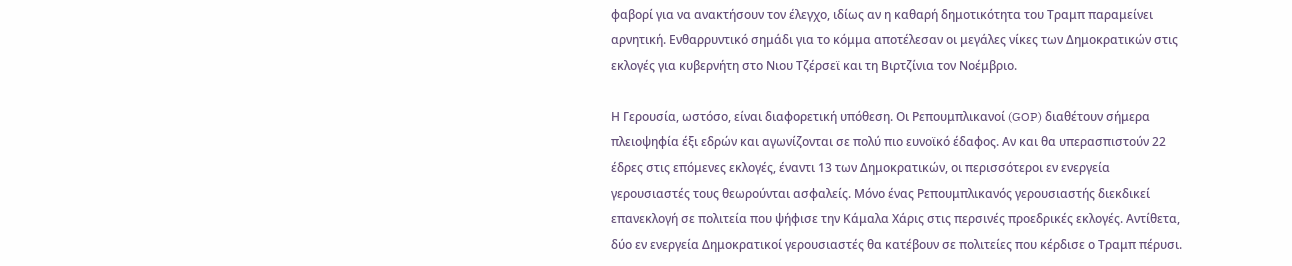φαβορί για να ανακτήσουν τον έλεγχο, ιδίως αν η καθαρή δημοτικότητα του Τραμπ παραμείνει αρνητική. Ενθαρρυντικό σημάδι για το κόμμα αποτέλεσαν οι μεγάλες νίκες των Δημοκρατικών στις εκλογές για κυβερνήτη στο Νιου Τζέρσεϊ και τη Βιρτζίνια τον Νοέμβριο.

Η Γερουσία, ωστόσο, είναι διαφορετική υπόθεση. Οι Ρεπουμπλικανοί (GOP) διαθέτουν σήμερα πλειοψηφία έξι εδρών και αγωνίζονται σε πολύ πιο ευνοϊκό έδαφος. Αν και θα υπερασπιστούν 22 έδρες στις επόμενες εκλογές, έναντι 13 των Δημοκρατικών, οι περισσότεροι εν ενεργεία γερουσιαστές τους θεωρούνται ασφαλείς. Μόνο ένας Ρεπουμπλικανός γερουσιαστής διεκδικεί επανεκλογή σε πολιτεία που ψήφισε την Κάμαλα Χάρις στις περσινές προεδρικές εκλογές. Αντίθετα, δύο εν ενεργεία Δημοκρατικοί γερουσιαστές θα κατέβουν σε πολιτείες που κέρδισε ο Τραμπ πέρυσι.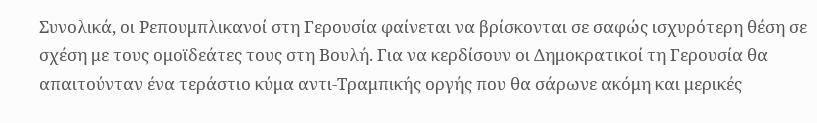Συνολικά, οι Ρεπουμπλικανοί στη Γερουσία φαίνεται να βρίσκονται σε σαφώς ισχυρότερη θέση σε σχέση με τους ομοϊδεάτες τους στη Βουλή. Για να κερδίσουν οι Δημοκρατικοί τη Γερουσία θα απαιτούνταν ένα τεράστιο κύμα αντι-Τραμπικής οργής που θα σάρωνε ακόμη και μερικές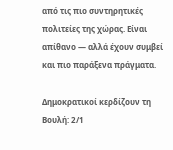από τις πιο συντηρητικές πολιτείες της χώρας. Είναι απίθανο — αλλά έχουν συμβεί και πιο παράξενα πράγματα.

Δημοκρατικοί κερδίζουν τη Βουλή: 2/1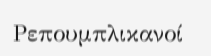Ρεπουμπλικανοί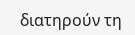διατηρούν τη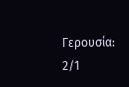Γερουσία: 2/1